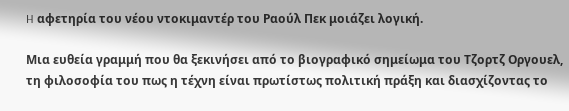H αφετηρία του νέου ντοκιμαντέρ του Ραούλ Πεκ μοιάζει λογική.

Μια ευθεία γραμμή που θα ξεκινήσει από το βιογραφικό σημείωμα του Τζορτζ Οργουελ, τη φιλοσοφία του πως η τέχνη είναι πρωτίστως πολιτική πράξη και διασχίζοντας το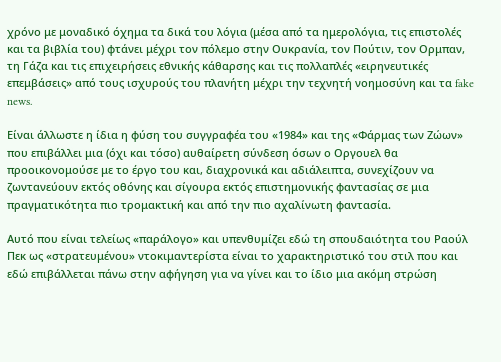χρόνο με μοναδικό όχημα τα δικά του λόγια (μέσα από τα ημερολόγια, τις επιστολές και τα βιβλία του) φτάνει μέχρι τον πόλεμο στην Ουκρανία, τον Πούτιν, τον Ορμπαν, τη Γάζα και τις επιχειρήσεις εθνικής κάθαρσης και τις πολλαπλές «ειρηνευτικές επεμβάσεις» από τους ισχυρούς του πλανήτη μέχρι την τεχνητή νοημοσύνη και τα fake news.

Είναι άλλωστε η ίδια η φύση του συγγραφέα του «1984» και της «Φάρμας των Ζώων» που επιβάλλει μια (όχι και τόσο) αυθαίρετη σύνδεση όσων ο Οργουελ θα προοικονομούσε με το έργο του και, διαχρονικά και αδιάλειπτα, συνεχίζουν να ζωντανεύουν εκτός οθόνης και σίγουρα εκτός επιστημονικής φαντασίας σε μια πραγματικότητα πιο τρομακτική και από την πιο αχαλίνωτη φαντασία.

Αυτό που είναι τελείως «παράλογο» και υπενθυμίζει εδώ τη σπουδαιότητα του Ραούλ Πεκ ως «στρατευμένου» ντοκιμαντερίστα είναι το χαρακτηριστικό του στιλ που και εδώ επιβάλλεται πάνω στην αφήγηση για να γίνει και το ίδιο μια ακόμη στρώση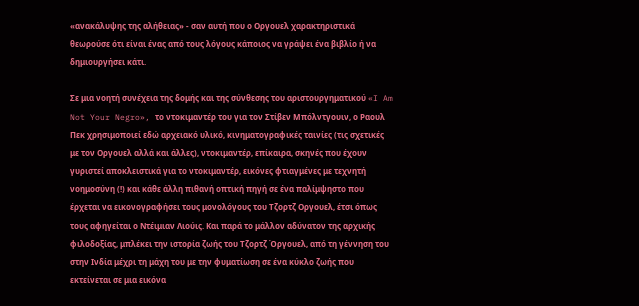«ανακάλυψης της αλήθειας» - σαν αυτή που ο Οργουελ χαρακτηριστικά θεωρούσε ότι είναι ένας από τους λόγους κάποιος να γράψει ένα βιβλίο ή να δημιουργήσει κάτι.

Σε μια νοητή συνέχεια της δομής και της σύνθεσης του αριστουργηματικού «I Am Not Your Negro», το ντοκιμαντέρ του για τον Στίβεν Μπόλντγουιν, ο Ραουλ Πεκ χρησιμοποιεί εδώ αρχειακό υλικό, κινηματογραφικές ταινίες (τις σχετικές με τον Οργουελ αλλά και άλλες), ντοκιμαντέρ, επίκαιρα, σκηνές που έχουν γυριστεί αποκλειστικά για το ντοκιμαντέρ, εικόνες φτιαγμένες με τεχνητή νοημοσύνη (!) και κάθε άλλη πιθανή οπτική πηγή σε ένα παλίμψηστο που έρχεται να εικονογραφήσει τους μονολόγους του Τζορτζ Οργουελ, έτσι όπως τους αφηγείται ο Ντέιμιαν Λιούις. Και παρά το μάλλον αδύνατον της αρχικής φιλοδοξίας, μπλέκει την ιστορία ζωής του Τζορτζ Όργουελ, από τη γέννηση του στην Ινδία μέχρι τη μάχη του με την φυματίωση σε ένα κύκλο ζωής που εκτείνεται σε μια εικόνα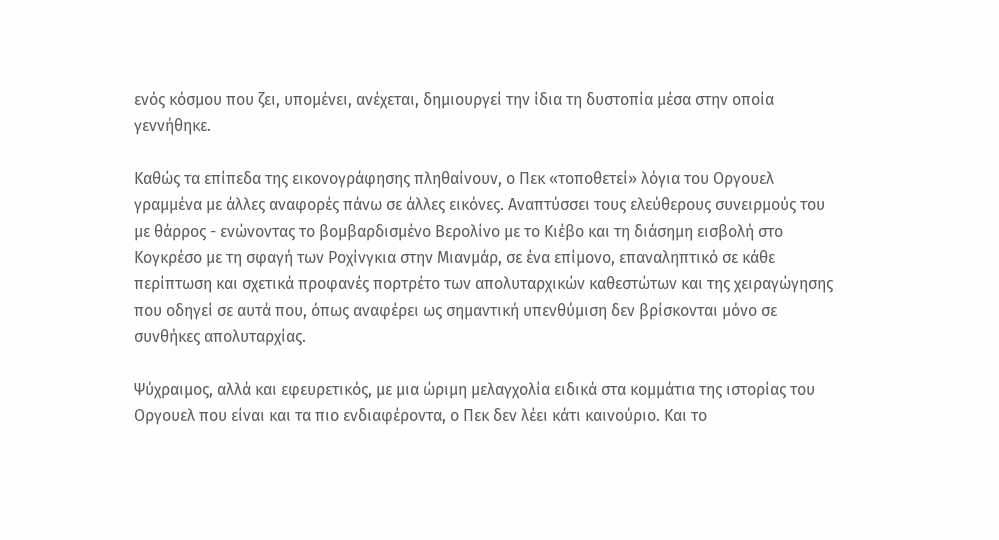ενός κόσμου που ζει, υπομένει, ανέχεται, δημιουργεί την ίδια τη δυστοπία μέσα στην οποία γεννήθηκε.

Καθώς τα επίπεδα της εικονογράφησης πληθαίνουν, ο Πεκ «τοποθετεί» λόγια του Οργουελ γραμμένα με άλλες αναφορές πάνω σε άλλες εικόνες. Αναπτύσσει τους ελεύθερους συνειρμούς του με θάρρος - ενώνοντας το βομβαρδισμένο Βερολίνο με το Κιέβο και τη διάσημη εισβολή στο Κογκρέσο με τη σφαγή των Ροχίνγκια στην Μιανμάρ, σε ένα επίμονο, επαναληπτικό σε κάθε περίπτωση και σχετικά προφανές πορτρέτο των απολυταρχικών καθεστώτων και της χειραγώγησης που οδηγεί σε αυτά που, όπως αναφέρει ως σημαντική υπενθύμιση δεν βρίσκονται μόνο σε συνθήκες απολυταρχίας.

Ψύχραιμος, αλλά και εφευρετικός, με μια ώριμη μελαγχολία ειδικά στα κομμάτια της ιστορίας του Oργουελ που είναι και τα πιο ενδιαφέροντα, ο Πεκ δεν λέει κάτι καινούριο. Και το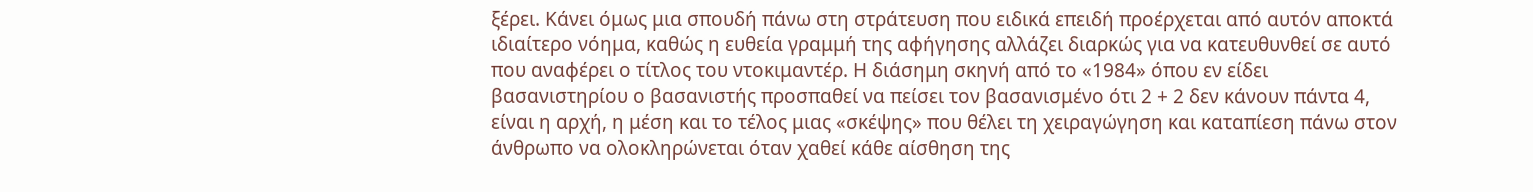ξέρει. Κάνει όμως μια σπουδή πάνω στη στράτευση που ειδικά επειδή προέρχεται από αυτόν αποκτά ιδιαίτερο νόημα, καθώς η ευθεία γραμμή της αφήγησης αλλάζει διαρκώς για να κατευθυνθεί σε αυτό που αναφέρει ο τίτλος του ντοκιμαντέρ. Η διάσημη σκηνή από το «1984» όπου εν είδει βασανιστηρίου ο βασανιστής προσπαθεί να πείσει τον βασανισμένο ότι 2 + 2 δεν κάνουν πάντα 4, είναι η αρχή, η μέση και το τέλος μιας «σκέψης» που θέλει τη χειραγώγηση και καταπίεση πάνω στον άνθρωπο να ολοκληρώνεται όταν χαθεί κάθε αίσθηση της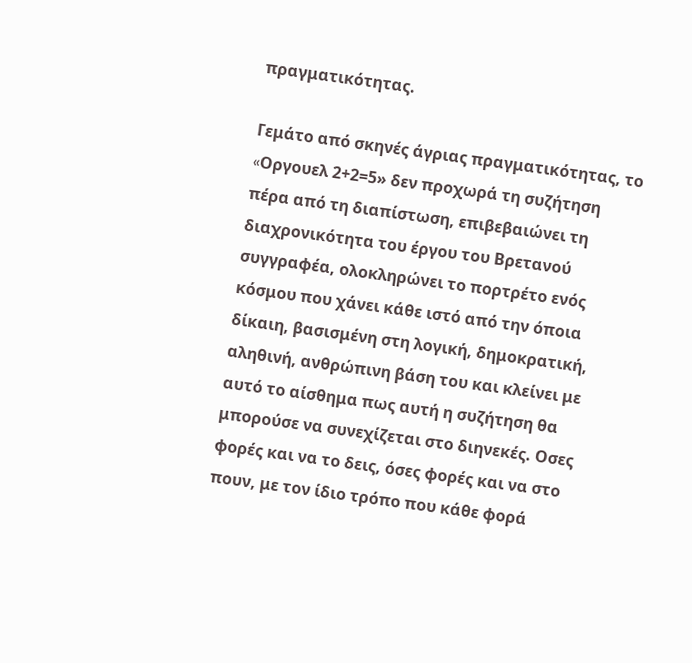πραγματικότητας.

Γεμάτο από σκηνές άγριας πραγματικότητας, το «Oργουελ 2+2=5» δεν προχωρά τη συζήτηση πέρα από τη διαπίστωση, επιβεβαιώνει τη διαχρονικότητα του έργου του Βρετανού συγγραφέα, ολοκληρώνει το πορτρέτο ενός κόσμου που χάνει κάθε ιστό από την όποια δίκαιη, βασισμένη στη λογική, δημοκρατική, αληθινή, ανθρώπινη βάση του και κλείνει με αυτό το αίσθημα πως αυτή η συζήτηση θα μπορούσε να συνεχίζεται στο διηνεκές. Οσες φορές και να το δεις, όσες φορές και να στο πουν, με τον ίδιο τρόπο που κάθε φορά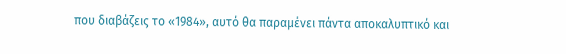που διαβάζεις το «1984», αυτό θα παραμένει πάντα αποκαλυπτικό και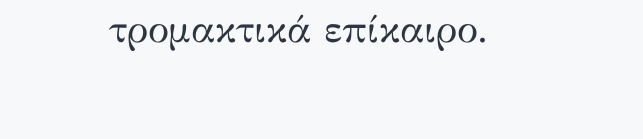τρομακτικά επίκαιρο.